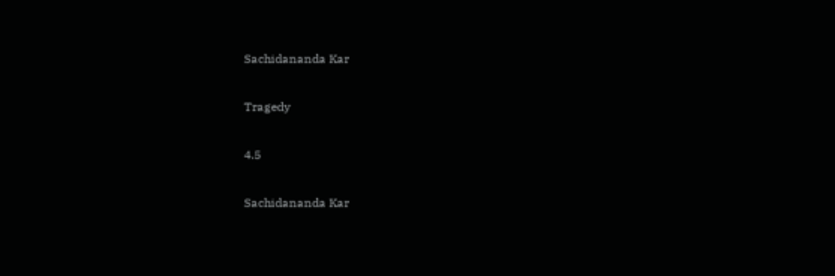Sachidananda Kar

Tragedy

4.5

Sachidananda Kar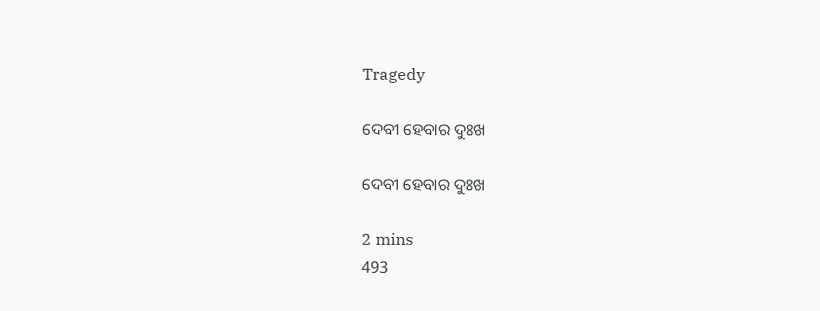Tragedy

ଦେବୀ ହେବାର ଦୁଃଖ

ଦେବୀ ହେବାର ଦୁଃଖ

2 mins
493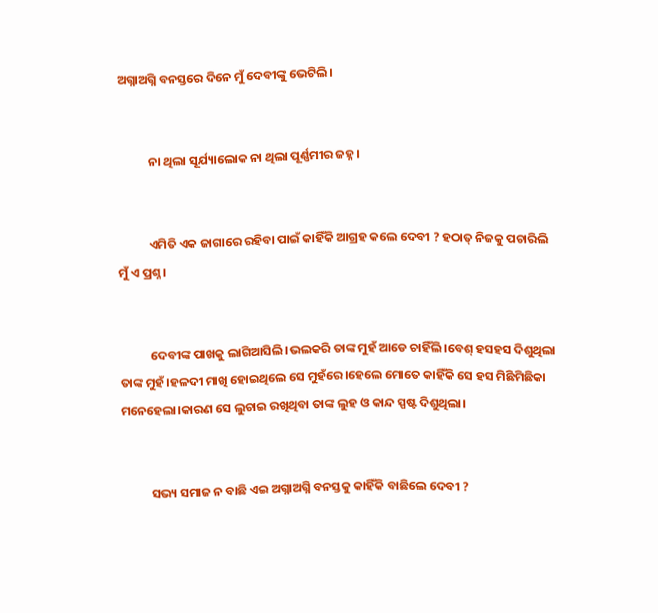ଅଗ୍ନାଅଗ୍ନି ବନସ୍ତରେ ଦିନେ ମୁଁ ଦେବୀଙ୍କୁ ଭେଟିଲି।


           ନା ଥିଲା ସୂର୍ଯ୍ୟାଲୋକ ନା ଥିଲା ପୂର୍ଣ୍ଣମୀର ଜହ୍ନ।


           ଏମିତି ଏକ ଜାଗାରେ ରହିବା ପାଇଁ କାହିଁକି ଆଗ୍ରହ କଲେ ଦେବୀ ? ହଠାତ୍ ନିଜକୁ ପଚାରିଲି ମୁଁ ଏ ପ୍ରଶ୍ନ।


           ଦେବୀଙ୍କ ପାଖକୁ ଲାଗିଆସିଲି।ଭଲକରି ତାଙ୍କ ମୁହଁ ଆଡେ ଚାହିଁଲି।ବେଶ୍ ହସହସ ଦିଶୁଥିଲା ତାଙ୍କ ମୁହଁ।ହଳଦୀ ମାଖି ହୋଇଥିଲେ ସେ ମୁହଁରେ।ହେଲେ ମୋତେ କାହିଁକି ସେ ହସ ମିଛିମିଛିକା ମନେହେଲା।କାରଣ ସେ ଲୁଚାଇ ରଖିଥିବା ତାଙ୍କ ଲୁହ ଓ କାନ୍ଦ ସ୍ପଷ୍ଟ ଦିଶୁଥିଲା।


           ସଭ୍ୟ ସମାଜ ନ ବାଛି ଏଇ ଅଗ୍ନାଅଗ୍ନି ବନସ୍ତକୁ କାହିଁକି ବାଛିଲେ ଦେବୀ ?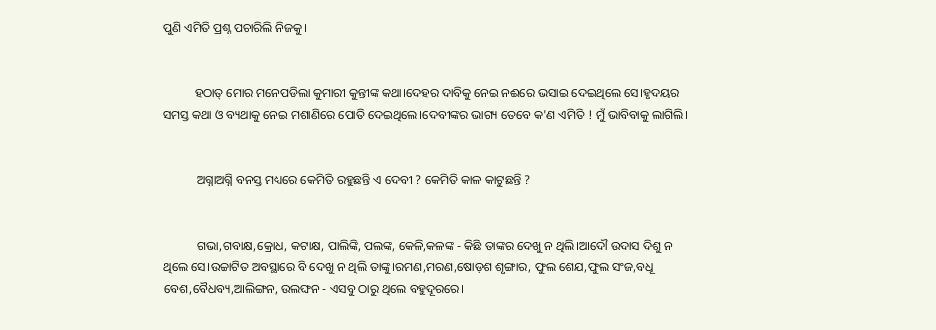ପୁଣି ଏମିତି ପ୍ରଶ୍ନ ପଚାରିଲି ନିଜକୁ।


          ହଠାତ୍ ମୋର ମନେପଡିଲା କୁମାରୀ କୁନ୍ତୀଙ୍କ କଥା।ଦେହର ଦାବିକୁ ନେଇ ନଈରେ ଭସାଇ ଦେଇଥିଲେ ସେ।ହୃଦୟର ସମସ୍ତ କଥା ଓ ବ୍ୟଥାକୁ ନେଇ ମଶାଣିରେ ପୋତି ଦେଇଥିଲେ।ଦେବୀଙ୍କର ଭାଗ୍ୟ ତେବେ କ'ଣ ଏମିତି ! ମୁଁ ଭାବିବାକୁ ଲାଗିଲି।


           ଅଗ୍ନାଅଗ୍ନି ବନସ୍ତ ମଧ୍ୟରେ କେମିତି ରହୁଛନ୍ତି ଏ ଦେବୀ ? କେମିତି କାଳ କାଟୁଛନ୍ତି ?


           ଗଭା,ଗବାକ୍ଷ,କ୍ରୋଧ, କଟାକ୍ଷ, ପାଲିଙ୍କି, ପଲଙ୍କ, କେଳି,କଳଙ୍କ - କିଛି ତାଙ୍କର ଦେଖୁ ନ ଥିଲି।ଆଦୌ ଉଦାସ ଦିଶୁ ନ ଥିଲେ ସେ।ଉଚ୍ଚାଟିତ ଅବସ୍ଥାରେ ବି ଦେଖୁ ନ ଥିଲି ତାଙ୍କୁ।ରମଣ,ମରଣ,ଷୋଡ଼ଶ ଶୃଙ୍ଗାର, ଫୁଲ ଶେଯ,ଫୁଲ ସଂଜ,ବଧୂ ବେଶ,ବୈଧବ୍ୟ,ଆଲିଙ୍ଗନ, ଉଲଙ୍ଘନ - ଏସବୁ ଠାରୁ ଥିଲେ ବହୁଦୂରରେ।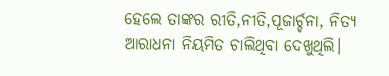ହେଲେ ତାଙ୍କର ରୀତି,ନୀତି,ପୂଜାର୍ଚ୍ଚନା, ନିତ୍ୟ ଆରାଧନା ନିୟମିତ ଚାଲିଥିବା ଦେଖୁଥିଲି।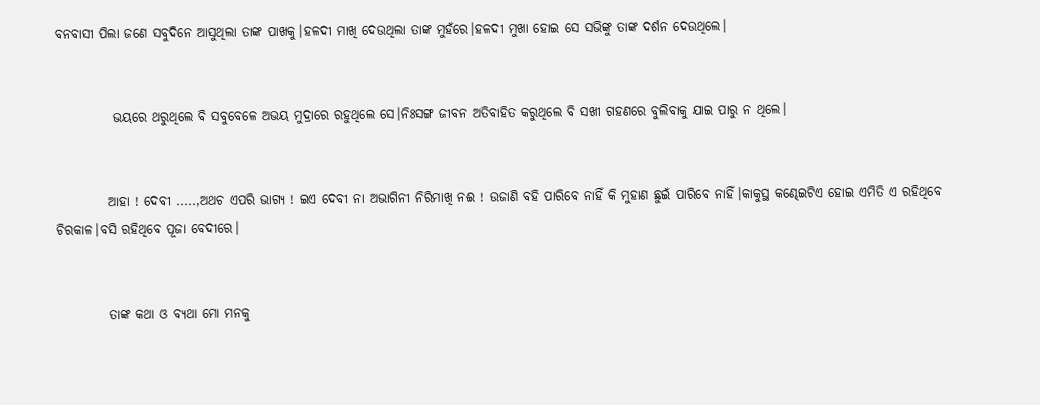ବନବାସୀ ପିଲା ଜଣେ ସବୁଦିନେ ଆସୁଥିଲା ତାଙ୍କ ପାଖକୁ।ହଳଦୀ ମାଖି ଦେଉଥିଲା ତାଙ୍କ ମୁହଁରେ।ହଳଦୀ ମୁଖା ହୋଇ ସେ ସଭିଙ୍କୁ ତାଙ୍କ ଦର୍ଶନ ଦେଉଥିଲେ।


           ଭୟରେ ଥରୁଥିଲେ ବି ସବୁବେଳେ ଅଭୟ ମୁଦ୍ରାରେ ରହୁଥିଲେ ସେ।ନିଃସଙ୍ଗ ଜୀବନ ଅତିବାହିତ କରୁଥିଲେ ବି ସଖୀ ଗହଣରେ ବୁଲିବାକୁ ଯାଇ ପାରୁ ନ ଥିଲେ।


          ଆହା ! ଦେବୀ .....,ଅଥଚ ଏପରି ଭାଗ୍ୟ ! ଇଏ ଦେବୀ ନା ଅଭାଗିନୀ ନିରିମାଖି ନଈ ! ଉଜାଣି ବହି ପାରିବେ ନାହିଁ କି ମୁହାଣ ଛୁଇଁ ପାରିବେ ନାହିଁ।କାକୁସ୍ଥ କଣ୍ଢେଇଟିଏ ହୋଇ ଏମିତି ଏ ରହିଥିବେ ଚିରକାଳ।ବସି ରହିଥିବେ ପୂଜା ବେଦୀରେ।


          ତାଙ୍କ କଥା ଓ ବ୍ୟଥା ମୋ ମନକୁ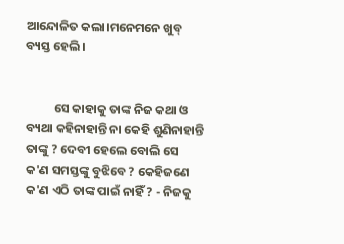ଆନ୍ଦୋଳିତ କଲା।ମନେମନେ ଖୁବ୍ ବ୍ୟସ୍ତ ହେଲି।


          ସେ କାହାକୁ ତାଙ୍କ ନିଜ କଥା ଓ ବ୍ୟଥା କହିନାହାନ୍ତି ନା କେହି ଶୁଣିନାହାନ୍ତି ତାଙ୍କୁ ? ଦେବୀ ହେଲେ ବୋଲି ସେ କ'ଣ ସମସ୍ତଙ୍କୁ ବୁଝିବେ ? କେହିଜଣେ କ'ଣ ଏଠି ତାଙ୍କ ପାଇଁ ନାହିଁ ? - ନିଜକୁ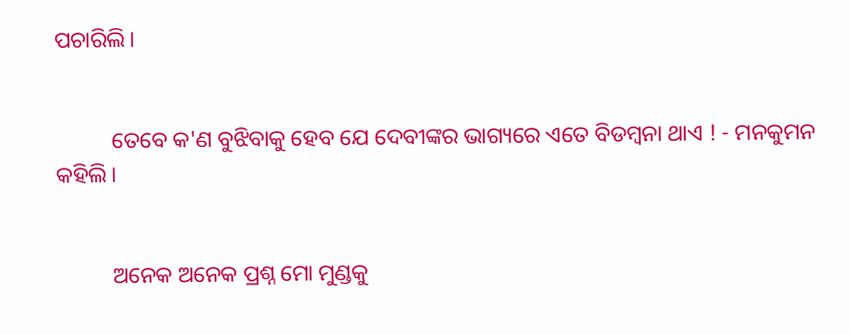ପଚାରିଲି।


          ତେବେ କ'ଣ ବୁଝିବାକୁ ହେବ ଯେ ଦେବୀଙ୍କର ଭାଗ୍ୟରେ ଏତେ ବିଡମ୍ବନା ଥାଏ ! - ମନକୁମନ କହିଲି।


          ଅନେକ ଅନେକ ପ୍ରଶ୍ନ ମୋ ମୁଣ୍ଡକୁ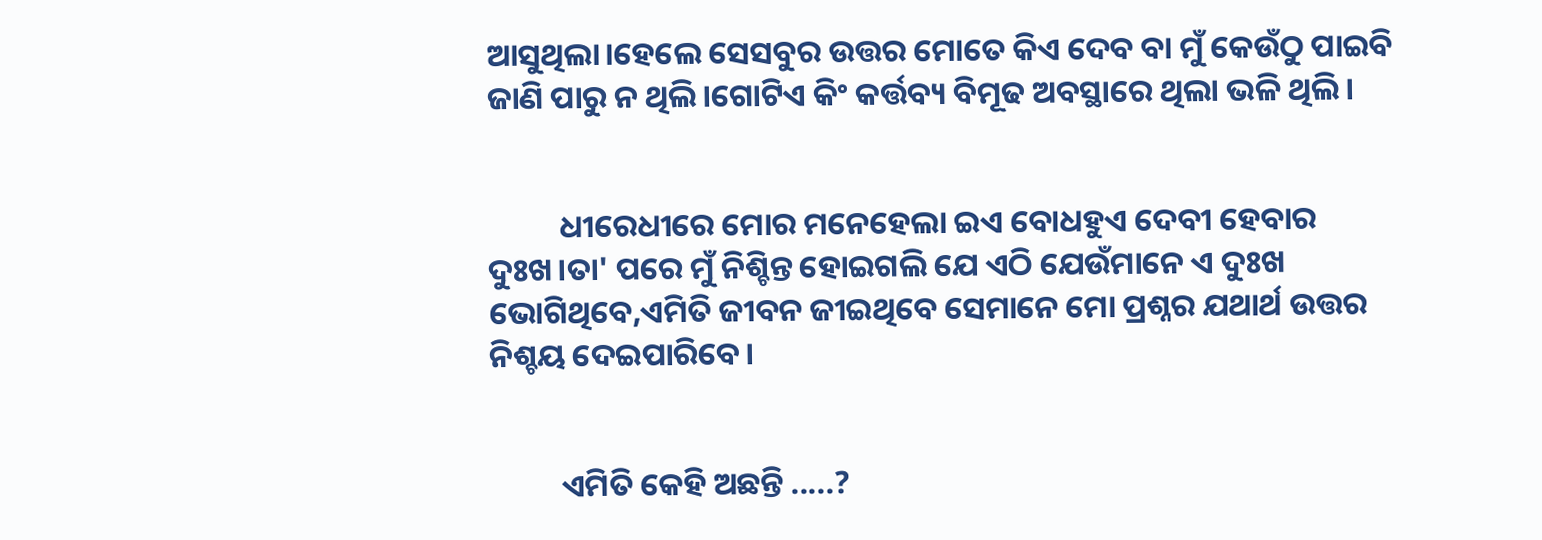ଆସୁଥିଲା।ହେଲେ ସେସବୁର ଉତ୍ତର ମୋତେ କିଏ ଦେବ ବା ମୁଁ କେଉଁଠୁ ପାଇବି ଜାଣି ପାରୁ ନ ଥିଲି।ଗୋଟିଏ କିଂ କର୍ତ୍ତବ୍ୟ ବିମୂଢ ଅବସ୍ଥାରେ ଥିଲା ଭଳି ଥିଲି।


          ଧୀରେଧୀରେ ମୋର ମନେହେଲା ଇଏ ବୋଧହୁଏ ଦେବୀ ହେବାର ଦୁଃଖ।ତା' ପରେ ମୁଁ ନିଶ୍ଚିନ୍ତ ହୋଇଗଲି ଯେ ଏଠି ଯେଉଁମାନେ ଏ ଦୁଃଖ ଭୋଗିଥିବେ,ଏମିତି ଜୀବନ ଜୀଇଥିବେ ସେମାନେ ମୋ ପ୍ରଶ୍ନର ଯଥାର୍ଥ ଉତ୍ତର ନିଶ୍ଚୟ ଦେଇପାରିବେ।


          ଏମିତି କେହି ଅଛନ୍ତି .....?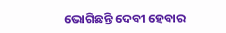ଭୋଗିଛନ୍ତି ଦେବୀ ହେବାର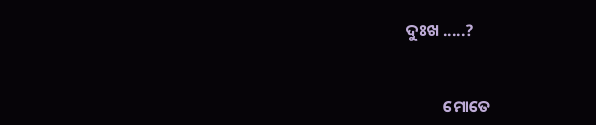ଦୁଃଖ .....?


          ମୋତେ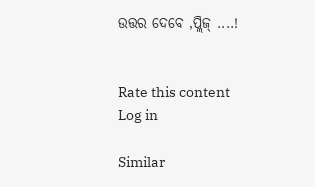ଉତ୍ତର ଦେବେ ,ପ୍ଲିଜ୍ ....!


Rate this content
Log in

Similar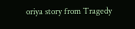oriya story from Tragedy